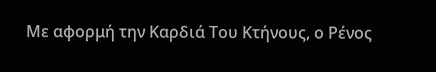Με αφορμή την Καρδιά Του Κτήνους, ο Ρένος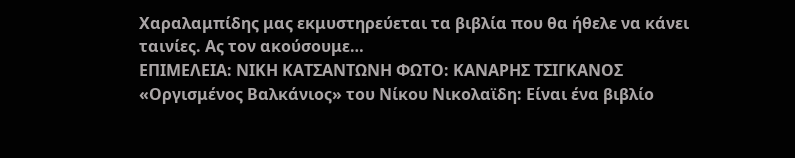Χαραλαμπίδης μας εκμυστηρεύεται τα βιβλία που θα ήθελε να κάνει ταινίες. Ας τον ακούσουμε…
ΕΠΙΜΕΛΕΙΑ: ΝΙΚΗ ΚΑΤΣΑΝΤΩΝΗ ΦΩΤΟ: ΚΑΝΑΡΗΣ ΤΣΙΓΚΑΝΟΣ
«Οργισμένος Βαλκάνιος» του Νίκου Νικολαϊδη: Είναι ένα βιβλίο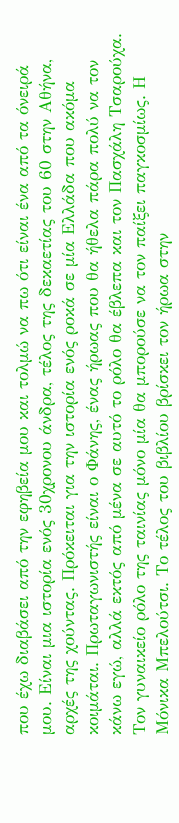που έχω διαβάσει από την εφηβεία μου και τολμώ να πω ότι είναι ένα από τα όνειρά μου. Είναι μια ιστορία ενός 30χρονου άνδρα, τέλος της δεκαετίας του 60 στην Αθήνα, αρχές της χούντας. Πρόκειται για την ιστορία ενός ροκά σε μία Ελλάδα που ακόμα κοιμάται. Πρωταγωνιστής είναι ο Φάνης, ένας ήρωας που θα ήθελα πάρα πολύ να τον κάνω εγώ, αλλά εκτός από μένα σε αυτό το ρόλο θα έβλεπα και τον Πασχάλη Τσαρούχα. Τον γυναικείο ρόλο της ταινίας μόνο μία θα μπορούσε να τον παίξει παγκοσμίως. Η Μόνικα Μπελούτσι. Το τέλος του βιβλίου βρίσκει τον ήρωα στην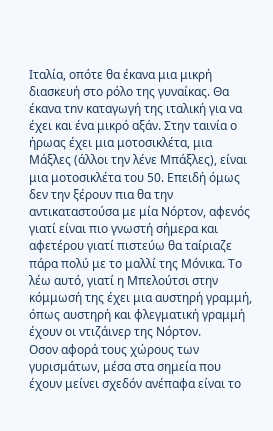Ιταλία, οπότε θα έκανα μια μικρή διασκευή στο ρόλο της γυναίκας. Θα έκανα τnν καταγωγή της ιταλική για να έχει και ένα μικρό αξάν. Στην ταινία ο ήρωας έχει μια μοτοσικλέτα, μια Μάξλες (άλλοι την λένε Μπάξλες), είναι μια μοτοσικλέτα του 50. Επειδή όμως δεν την ξέρουν πια θα την αντικαταστούσα με μία Νόρτον, αφενός γιατί είναι πιο γνωστή σήμερα και αφετέρου γιατί πιστεύω θα ταίριαζε πάρα πολύ με το μαλλί της Μόνικα. Το λέω αυτό, γιατί η Μπελούτσι στην κόμμωσή της έχει μια αυστηρή γραμμή, όπως αυστηρή και φλεγματική γραμμή έχουν οι ντιζάινερ της Νόρτον.
Οσον αφορά τους χώρους των γυρισμάτων, μέσα στα σημεία που έχουν μείνει σχεδόν ανέπαφα είναι το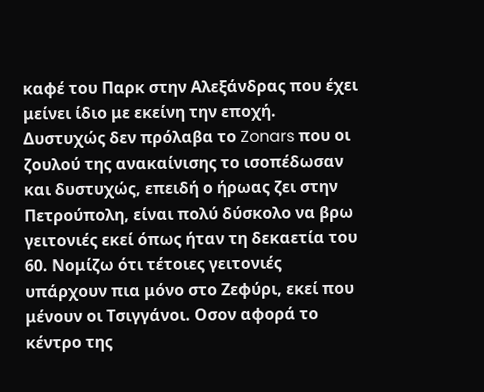καφέ του Παρκ στην Αλεξάνδρας που έχει μείνει ίδιο με εκείνη την εποχή. Δυστυχώς δεν πρόλαβα το Zonars που οι ζουλού της ανακαίνισης το ισοπέδωσαν και δυστυχώς, επειδή ο ήρωας ζει στην Πετρούπολη, είναι πολύ δύσκολο να βρω γειτονιές εκεί όπως ήταν τη δεκαετία του 60. Νομίζω ότι τέτοιες γειτονιές υπάρχουν πια μόνο στο Ζεφύρι, εκεί που μένουν οι Τσιγγάνοι. Οσον αφορά το κέντρο της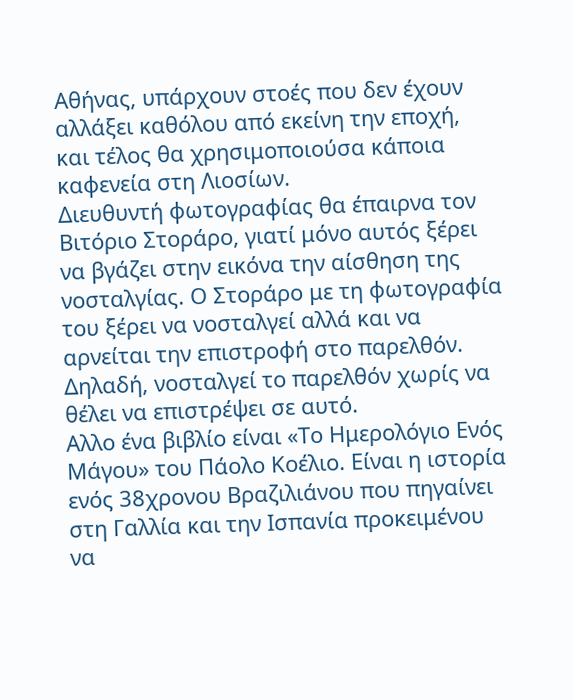Αθήνας, υπάρχουν στοές που δεν έχουν αλλάξει καθόλου από εκείνη την εποχή, και τέλος θα χρησιμοποιούσα κάποια καφενεία στη Λιοσίων.
Διευθυντή φωτογραφίας θα έπαιρνα τον Βιτόριο Στοράρο, γιατί μόνο αυτός ξέρει να βγάζει στην εικόνα την αίσθηση της νοσταλγίας. Ο Στοράρο με τη φωτογραφία του ξέρει να νοσταλγεί αλλά και να αρνείται την επιστροφή στο παρελθόν. Δηλαδή, νοσταλγεί το παρελθόν χωρίς να θέλει να επιστρέψει σε αυτό.
Αλλο ένα βιβλίο είναι «Το Ημερολόγιο Ενός Μάγου» του Πάολο Κοέλιο. Είναι η ιστορία ενός 38χρονου Βραζιλιάνου που πηγαίνει στη Γαλλία και την Ισπανία προκειμένου να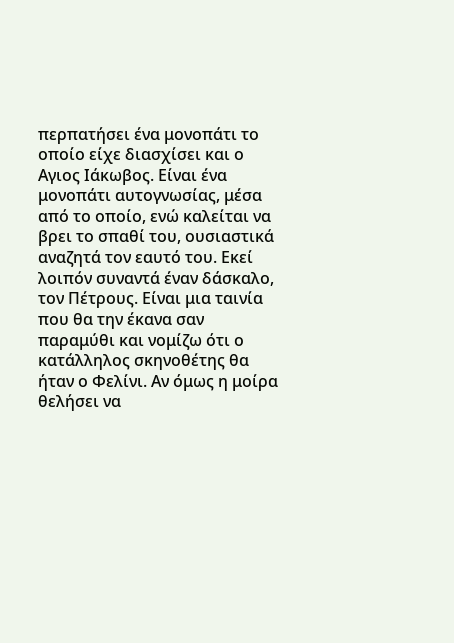περπατήσει ένα μονοπάτι το οποίο είχε διασχίσει και ο Αγιος Ιάκωβος. Είναι ένα μονοπάτι αυτογνωσίας, μέσα από το οποίο, ενώ καλείται να βρει το σπαθί του, ουσιαστικά αναζητά τον εαυτό του. Εκεί λοιπόν συναντά έναν δάσκαλο, τον Πέτρους. Είναι μια ταινία που θα την έκανα σαν παραμύθι και νομίζω ότι ο κατάλληλος σκηνοθέτης θα ήταν ο Φελίνι. Αν όμως η μοίρα θελήσει να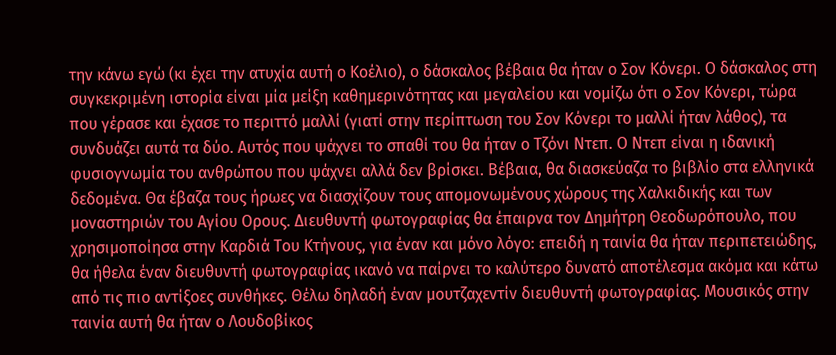την κάνω εγώ (κι έχει την ατυχία αυτή ο Κοέλιο), ο δάσκαλος βέβαια θα ήταν ο Σον Κόνερι. Ο δάσκαλος στη συγκεκριμένη ιστορία είναι μία μείξη καθημερινότητας και μεγαλείου και νομίζω ότι ο Σον Κόνερι, τώρα που γέρασε και έχασε το περιττό μαλλί (γιατί στην περίπτωση του Σον Κόνερι το μαλλί ήταν λάθος), τα συνδυάζει αυτά τα δύο. Αυτός που ψάχνει το σπαθί του θα ήταν ο Τζόνι Ντεπ. Ο Ντεπ είναι η ιδανική φυσιογνωμία του ανθρώπου που ψάχνει αλλά δεν βρίσκει. Βέβαια, θα διασκεύαζα το βιβλίο στα ελληνικά δεδομένα. Θα έβαζα τους ήρωες να διασχίζουν τους απομονωμένους χώρους της Χαλκιδικής και των μοναστηριών του Αγίου Ορους. Διευθυντή φωτογραφίας θα έπαιρνα τον Δημήτρη Θεοδωρόπουλο, που χρησιμοποίησα στην Καρδιά Του Κτήνους, για έναν και μόνο λόγο: επειδή η ταινία θα ήταν περιπετειώδης, θα ήθελα έναν διευθυντή φωτογραφίας ικανό να παίρνει το καλύτερο δυνατό αποτέλεσμα ακόμα και κάτω από τις πιο αντίξοες συνθήκες. Θέλω δηλαδή έναν μουτζαχεντίν διευθυντή φωτογραφίας. Μουσικός στην ταινία αυτή θα ήταν ο Λουδοβίκος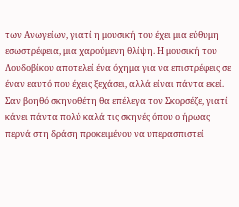των Ανωγείων, γιατί η μουσική του έχει μια εύθυμη εσωστρέφεια, μια χαρούμενη θλίψη. Η μουσική του Λουδοβίκου αποτελεί ένα όχημα για να επιστρέφεις σε έναν εαυτό που έχεις ξεχάσει, αλλά είναι πάντα εκεί. Σαν βοηθό σκηνοθέτη θα επέλεγα τον Σκορσέζε, γιατί κάνει πάντα πολύ καλά τις σκηνές όπου ο ήρωας περνά στη δράση προκειμένου να υπερασπιστεί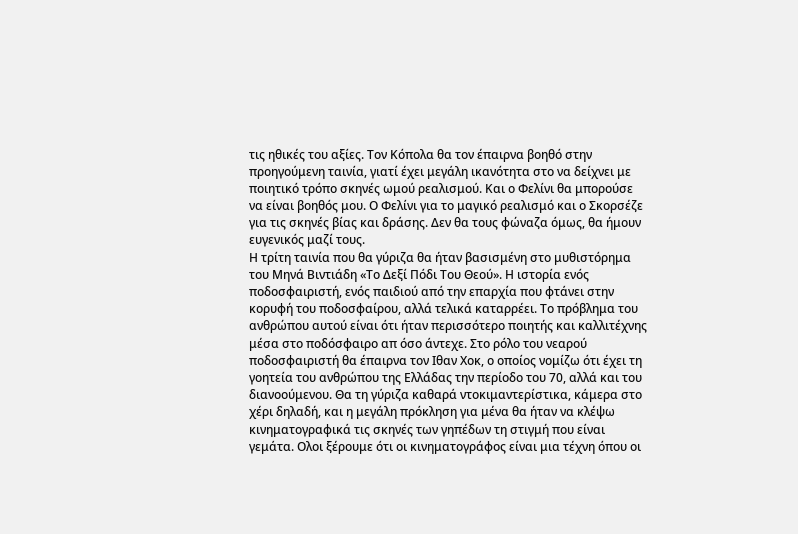τις ηθικές του αξίες. Τον Κόπολα θα τον έπαιρνα βοηθό στην προηγούμενη ταινία, γιατί έχει μεγάλη ικανότητα στο να δείχνει με ποιητικό τρόπο σκηνές ωμού ρεαλισμού. Και ο Φελίνι θα μπορούσε να είναι βοηθός μου. Ο Φελίνι για το μαγικό ρεαλισμό και ο Σκορσέζε για τις σκηνές βίας και δράσης. Δεν θα τους φώναζα όμως, θα ήμουν ευγενικός μαζί τους.
Η τρίτη ταινία που θα γύριζα θα ήταν βασισμένη στο μυθιστόρημα του Μηνά Βιντιάδη «Το Δεξί Πόδι Του Θεού». Η ιστορία ενός ποδοσφαιριστή, ενός παιδιού από την επαρχία που φτάνει στην κορυφή του ποδοσφαίρου, αλλά τελικά καταρρέει. Το πρόβλημα του ανθρώπου αυτού είναι ότι ήταν περισσότερο ποιητής και καλλιτέχνης μέσα στο ποδόσφαιρο απ όσο άντεχε. Στο ρόλο του νεαρού ποδοσφαιριστή θα έπαιρνα τον Ιθαν Χοκ, ο οποίος νομίζω ότι έχει τη γοητεία του ανθρώπου της Ελλάδας την περίοδο του 70, αλλά και του διανοούμενου. Θα τη γύριζα καθαρά ντοκιμαντερίστικα, κάμερα στο χέρι δηλαδή, και η μεγάλη πρόκληση για μένα θα ήταν να κλέψω κινηματογραφικά τις σκηνές των γηπέδων τη στιγμή που είναι γεμάτα. Ολοι ξέρουμε ότι οι κινηματογράφος είναι μια τέχνη όπου οι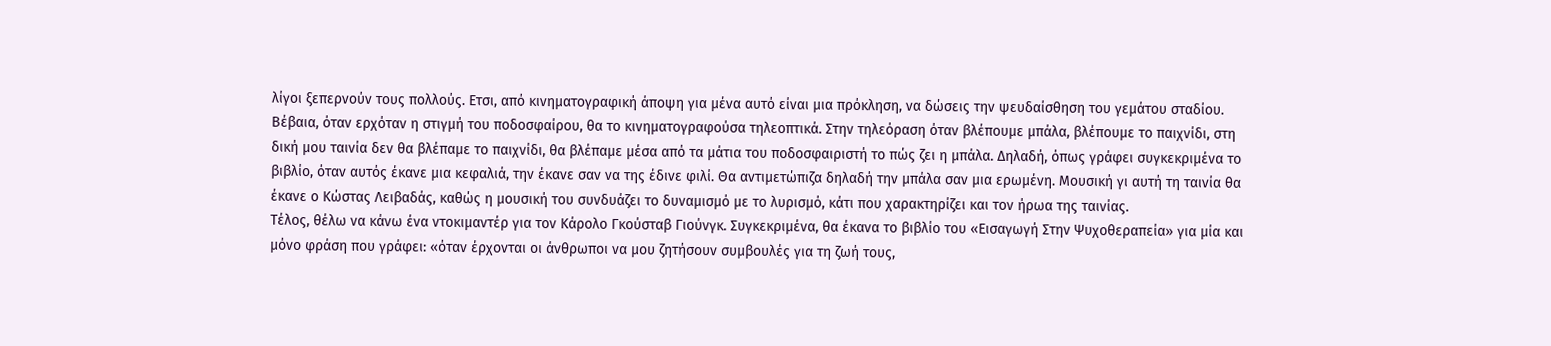λίγοι ξεπερνούν τους πολλούς. Ετσι, από κινηματογραφική άποψη για μένα αυτό είναι μια πρόκληση, να δώσεις την ψευδαίσθηση του γεμάτου σταδίου. Βέβαια, όταν ερχόταν η στιγμή του ποδοσφαίρου, θα το κινηματογραφούσα τηλεοπτικά. Στην τηλεόραση όταν βλέπουμε μπάλα, βλέπουμε το παιχνίδι, στη δική μου ταινία δεν θα βλέπαμε το παιχνίδι, θα βλέπαμε μέσα από τα μάτια του ποδοσφαιριστή το πώς ζει η μπάλα. Δηλαδή, όπως γράφει συγκεκριμένα το βιβλίο, όταν αυτός έκανε μια κεφαλιά, την έκανε σαν να της έδινε φιλί. Θα αντιμετώπιζα δηλαδή την μπάλα σαν μια ερωμένη. Μουσική γι αυτή τη ταινία θα έκανε ο Κώστας Λειβαδάς, καθώς η μουσική του συνδυάζει το δυναμισμό με το λυρισμό, κάτι που χαρακτηρίζει και τον ήρωα της ταινίας.
Τέλος, θέλω να κάνω ένα ντοκιμαντέρ για τον Κάρολο Γκούσταβ Γιούνγκ. Συγκεκριμένα, θα έκανα το βιβλίο του «Εισαγωγή Στην Ψυχοθεραπεία» για μία και μόνο φράση που γράφει: «όταν έρχονται οι άνθρωποι να μου ζητήσουν συμβουλές για τη ζωή τους,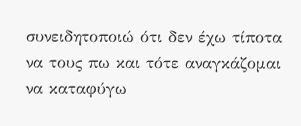συνειδητοποιώ ότι δεν έχω τίποτα να τους πω και τότε αναγκάζομαι να καταφύγω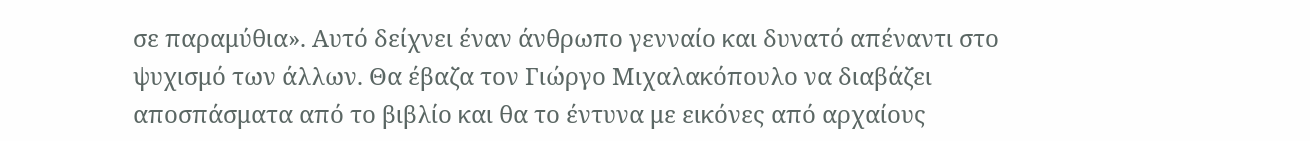σε παραμύθια». Αυτό δείχνει έναν άνθρωπο γενναίο και δυνατό απέναντι στο ψυχισμό των άλλων. Θα έβαζα τον Γιώργο Μιχαλακόπουλο να διαβάζει αποσπάσματα από το βιβλίο και θα το έντυνα με εικόνες από αρχαίους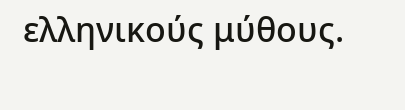ελληνικούς μύθους.